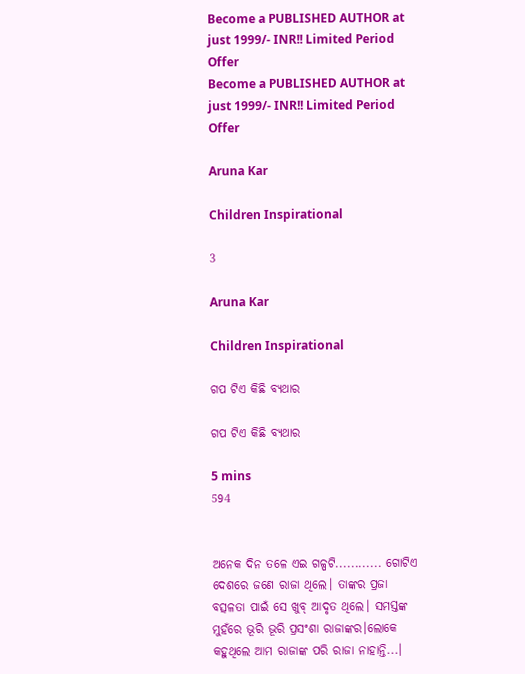Become a PUBLISHED AUTHOR at just 1999/- INR!! Limited Period Offer
Become a PUBLISHED AUTHOR at just 1999/- INR!! Limited Period Offer

Aruna Kar

Children Inspirational

3

Aruna Kar

Children Inspirational

ଗପ ଟିଏ କିଛି ବ୍ୟଥାର

ଗପ ଟିଏ କିଛି ବ୍ୟଥାର

5 mins
594


ଅନେକ ଦିନ ତଳେ ଏଇ ଗଳ୍ପଟି............ ଗୋଟିଏ ଦେଶରେ ଜଣେ ରାଜା ଥିଲେ। ତାଙ୍କର ପ୍ରଜା ବତ୍ସଳତା ପାଇଁ ସେ ଖୁବ୍ ଆଦୃତ ଥିଲେ। ସମସ୍ତଙ୍କ ମୁହଁରେ ଭୂରି ଭୂରି ପ୍ରସଂଶା ରାଜାଙ୍କର।ଲୋକେ କହୁଥିଲେ ଆମ ରାଜାଙ୍କ ପରି ରାଜା ନାହାନ୍ତି...।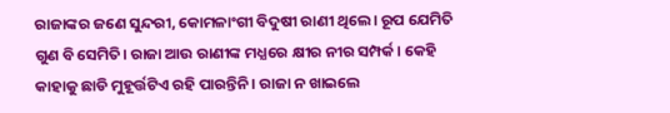ରାଜାଙ୍କର ଜଣେ ସୁନ୍ଦରୀ, କୋମଳାଂଗୀ ବିଦୁଷୀ ରାଣୀ ଥିଲେ। ରୂପ ଯେମିତି ଗୁଣ ବି ସେମିତି। ରାଜା ଆଉ ରାଣୀଙ୍କ ମଧ୍ଯରେ କ୍ଷୀର ନୀର ସମ୍ପର୍କ। କେହି କାହାକୁ ଛାଡି ମୁହୂର୍ତ୍ତଟିଏ ରହି ପାରନ୍ତିନି। ରାଜା ନ ଖାଇଲେ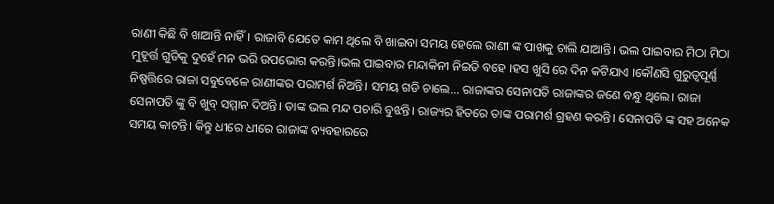ରାଣୀ କିଛି ବି ଖାଆନ୍ତି ନାହିଁ। ରାଜାବି ଯେତେ କାମ ଥିଲେ ବି ଖାଇବା ସମୟ ହେଲେ ରାଣୀ ଙ୍କ ପାଖକୁ ଚାଲି ଯାଆନ୍ତି। ଭଲ ପାଇବାର ମିଠା ମିଠା ମୁହୂର୍ତ୍ତ ଗୁଡିକୁ ଦୁହେଁ ମନ ଭରି ଉପଭୋଗ କରନ୍ତି।ଭଲ ପାଇବାର ମନ୍ଦାକିନୀ ନିଇତି ବହେ ।ହସ ଖୁସି ରେ ଦିନ କଟିଯାଏ ।କୌଣସି ଗୁରୁତ୍ୱପୂର୍ଣ୍ଣ ନିଷ୍ପତ୍ତିରେ ରାଜା ସବୁବେଳେ ରାଣୀଙ୍କର ପରାମର୍ଶ ନିଅନ୍ତି। ସମୟ ଗଡି ଚାଲେ... ରାଜାଙ୍କର ସେନାପତି ରାଜାଙ୍କର ଜଣେ ବନ୍ଧୁ ଥିଲେ। ରାଜା ସେନାପତି ଙ୍କୁ ବି ଖୁବ୍ ସମ୍ମାନ ଦିଅନ୍ତି। ତାଙ୍କ ଭଲ ମନ୍ଦ ପଚାରି ବୁଝନ୍ତି। ରାଜ୍ୟର ହିତରେ ତାଙ୍କ ପରାମର୍ଶ ଗ୍ରହଣ କରନ୍ତି। ସେନାପତି ଙ୍କ ସହ ଅନେକ ସମୟ କାଟନ୍ତି। କିନ୍ତୁ ଧୀରେ ଧୀରେ ରାଜାଙ୍କ ବ୍ୟବହାରରେ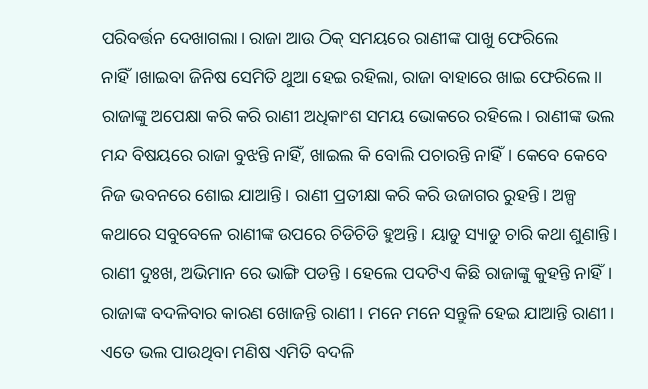ପରିବର୍ତ୍ତନ ଦେଖାଗଲା। ରାଜା ଆଉ ଠିକ୍ ସମୟରେ ରାଣୀଙ୍କ ପାଖୁ ଫେରିଲେ ନାହିଁ।ଖାଇବା ଜିନିଷ ସେମିତି ଥୁଆ ହେଇ ରହିଲା, ରାଜା ବାହାରେ ଖାଇ ଫେରିଲେ।। ରାଜାଙ୍କୁ ଅପେକ୍ଷା କରି କରି ରାଣୀ ଅଧିକାଂଶ ସମୟ ଭୋକରେ ରହିଲେ। ରାଣୀଙ୍କ ଭଲ ମନ୍ଦ ବିଷୟରେ ରାଜା ବୁଝନ୍ତି ନାହିଁ, ଖାଇଲ କି ବୋଲି ପଚାରନ୍ତି ନାହିଁ। କେବେ କେବେ ନିଜ ଭବନରେ ଶୋଇ ଯାଆନ୍ତି। ରାଣୀ ପ୍ରତୀକ୍ଷା କରି କରି ଉଜାଗର ରୁହନ୍ତି। ଅଳ୍ପ କଥାରେ ସବୁବେଳେ ରାଣୀଙ୍କ ଉପରେ ଚିଡିଚିଡି ହୁଅନ୍ତି। ୟାଡୁ ସ୍ୟାଡୁ ଚାରି କଥା ଶୁଣାନ୍ତି। ରାଣୀ ଦୁଃଖ, ଅଭିମାନ ରେ ଭାଙ୍ଗି ପଡନ୍ତି । ହେଲେ ପଦଟିଏ କିଛି ରାଜାଙ୍କୁ କୁହନ୍ତି ନାହିଁ। ରାଜାଙ୍କ ବଦଳିବାର କାରଣ ଖୋଜନ୍ତି ରାଣୀ। ମନେ ମନେ ସନ୍ତୁଳି ହେଇ ଯାଆନ୍ତି ରାଣୀ। ଏତେ ଭଲ ପାଉଥିବା ମଣିଷ ଏମିତି ବଦଳି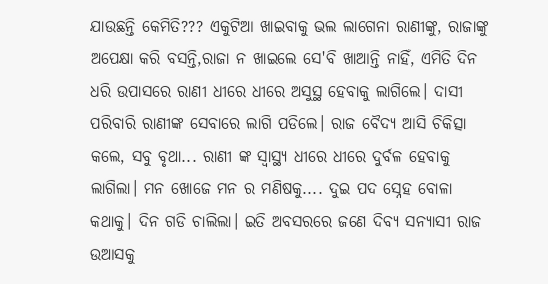ଯାଉଛନ୍ତି କେମିତି??? ଏକୁଟିଆ ଖାଇବାକୁ ଭଲ ଲାଗେନା ରାଣୀଙ୍କୁ, ରାଜାଙ୍କୁ ଅପେକ୍ଷା କରି ବସନ୍ତି,ରାଜା ନ ଖାଇଲେ ସେ'ବି ଖାଆନ୍ତି ନାହିଁ, ଏମିତି ଦିନ ଧରି ଉପାସରେ ରାଣୀ ଧୀରେ ଧୀରେ ଅସୁସ୍ଥ ହେବାକୁ ଲାଗିଲେ। ଦାସୀ ପରିବାରି ରାଣୀଙ୍କ ସେବାରେ ଲାଗି ପଡିଲେ। ରାଜ ବୈଦ୍ଯ ଆସି ଚିକିତ୍ସା କଲେ, ସବୁ ବୃଥା... ରାଣୀ ଙ୍କ ସ୍ୱାସ୍ଥ୍ୟ ଧୀରେ ଧୀରେ ଦୁର୍ବଳ ହେବାକୁ ଲାଗିଲା। ମନ ଖୋଜେ ମନ ର ମଣିଷକୁ.... ଦୁଇ ପଦ ସ୍ନେହ ବୋଳା କଥାକୁ। ଦିନ ଗଡି ଚାଲିଲା। ଇତି ଅବସରରେ ଜଣେ ଦିବ୍ୟ ସନ୍ୟାସୀ ରାଜ ଉଆସକୁ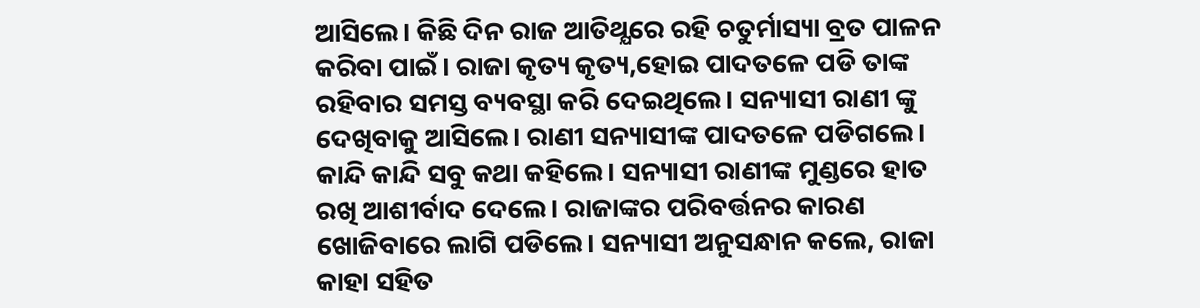ଆସିଲେ। କିଛି ଦିନ ରାଜ ଆତିଥ୍ଯରେ ରହି ଚତୁର୍ମାସ୍ୟା ବ୍ରତ ପାଳନ କରିବା ପାଇଁ। ରାଜା କୃତ୍ୟ କୃତ୍ୟ,ହୋଇ ପାଦତଳେ ପଡି ତାଙ୍କ ରହିବାର ସମସ୍ତ ବ୍ୟବସ୍ଥା କରି ଦେଇଥିଲେ। ସନ୍ୟାସୀ ରାଣୀ ଙ୍କୁ ଦେଖିବାକୁ ଆସିଲେ। ରାଣୀ ସନ୍ୟାସୀଙ୍କ ପାଦତଳେ ପଡିଗଲେ। କାନ୍ଦି କାନ୍ଦି ସବୁ କଥା କହିଲେ। ସନ୍ୟାସୀ ରାଣୀଙ୍କ ମୁଣ୍ଡରେ ହାତ ରଖି ଆଶୀର୍ବାଦ ଦେଲେ। ରାଜାଙ୍କର ପରିବର୍ତ୍ତନର କାରଣ ଖୋଜିବାରେ ଲାଗି ପଡିଲେ। ସନ୍ୟାସୀ ଅନୁସନ୍ଧାନ କଲେ, ରାଜା କାହା ସହିତ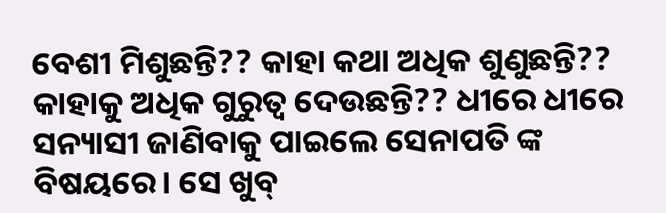ବେଶୀ ମିଶୁଛନ୍ତି?? କାହା କଥା ଅଧିକ ଶୁଣୁଛନ୍ତି?? କାହାକୁ ଅଧିକ ଗୁରୁତ୍ୱ ଦେଉଛନ୍ତି?? ଧୀରେ ଧୀରେ ସନ୍ୟାସୀ ଜାଣିବାକୁ ପାଇଲେ ସେନାପତି ଙ୍କ ବିଷୟରେ। ସେ ଖୁବ୍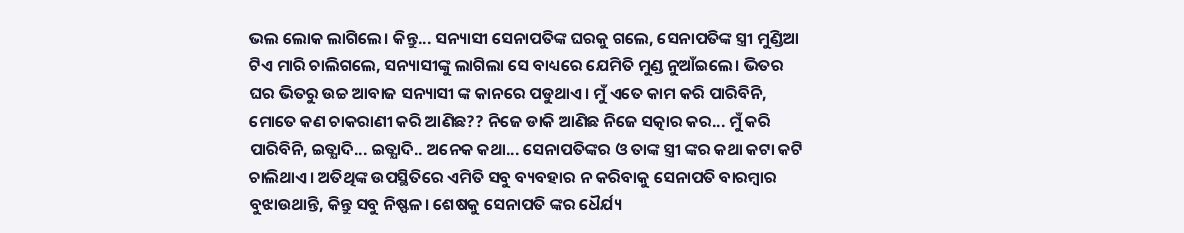ଭଲ ଲୋକ ଲାଗିଲେ। କିନ୍ତୁ... ସନ୍ୟାସୀ ସେନାପତିଙ୍କ ଘରକୁ ଗଲେ, ସେନାପତିଙ୍କ ସ୍ତ୍ରୀ ମୁଣ୍ଡିଆ ଟିଏ ମାରି ଚାଲିଗଲେ, ସନ୍ୟାସୀଙ୍କୁ ଲାଗିଲା ସେ ବାଧ୍ୟରେ ଯେମିତି ମୁଣ୍ଡ ନୁଆଁଇଲେ। ଭିତର ଘର ଭିତରୁ ଉଚ୍ଚ ଆବାଜ ସନ୍ୟାସୀ ଙ୍କ କାନରେ ପଡୁଥାଏ। ମୁଁ ଏତେ କାମ କରି ପାରିବିନି, ମୋତେ କଣ ଚାକରାଣୀ କରି ଆଣିଛ?? ନିଜେ ଡାକି ଆଣିଛ ନିଜେ ସତ୍କାର କର... ମୁଁ କରି ପାରିବିନି, ଇତ୍ଯାଦି... ଇତ୍ଯାଦି.. ଅନେକ କଥା... ସେନାପତିଙ୍କର ଓ ତାଙ୍କ ସ୍ତ୍ରୀ ଙ୍କର କଥା କଟା କଟି ଚାଲିଥାଏ। ଅତିଥିଙ୍କ ଉପସ୍ଥିତିରେ ଏମିତି ସବୁ ବ୍ୟବହାର ନ କରିବାକୁ ସେନାପତି ବାରମ୍ଵାର ବୁଝାଉଥାନ୍ତି, କିନ୍ତୁ ସବୁ ନିଷ୍ଫଳ। ଶେଷକୁ ସେନାପତି ଙ୍କର ଧୈର୍ଯ୍ୟ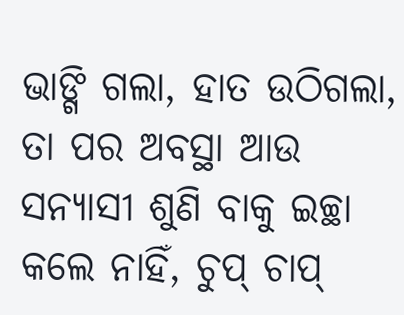ଭାଙ୍ଗି ଗଲା, ହାତ ଉଠିଗଲା, ତା ପର ଅବସ୍ଥା ଆଉ ସନ୍ୟାସୀ ଶୁଣି ବାକୁ ଇଚ୍ଛା କଲେ ନାହିଁ, ଚୁପ୍ ଚାପ୍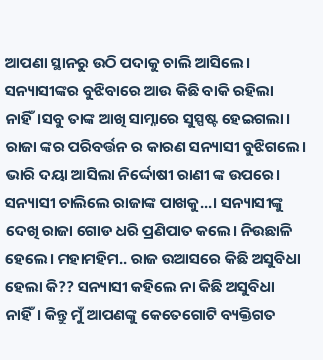ଆପଣା ସ୍ଥାନରୁ ଉଠି ପଦାକୁ ଚାଲି ଆସିଲେ। ସନ୍ୟାସୀଙ୍କର ବୁଝିବାରେ ଆଉ କିଛି ବାକି ରହିଲା ନାହିଁ।ସବୁ ତାଙ୍କ ଆଖି ସାମ୍ନାରେ ସୁସ୍ପଷ୍ଟ ହେଇଗଲା। ରାଜା ଙ୍କର ପରିବର୍ତ୍ତନ ର କାରଣ ସନ୍ୟାସୀ ବୁଝିଗଲେ। ଭାରି ଦୟା ଆସିଲା ନିର୍ଦ୍ଦୋଷୀ ରାଣୀ ଙ୍କ ଉପରେ। ସନ୍ୟାସୀ ଚାଲିଲେ ରାଜାଙ୍କ ପାଖକୁ...। ସନ୍ୟାସୀଙ୍କୁ ଦେଖି ରାଜା ଗୋଡ ଧରି ପ୍ରଣିପାତ କଲେ। ନିଉଛାଳି ହେଲେ। ମହାମହିମ.. ରାଜ ଉଆସରେ କିଛି ଅସୁବିଧା ହେଲା କି?? ସନ୍ୟାସୀ କହିଲେ ନା କିଛି ଅସୁବିଧା ନାହିଁ। କିନ୍ତୁ ମୁଁ ଆପଣଙ୍କୁ କେତେଗୋଟି ବ୍ୟକ୍ତିଗତ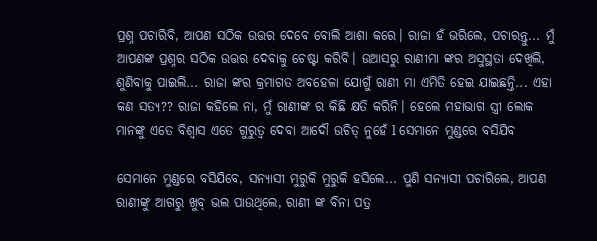ପ୍ରଶ୍ନ ପଚାରିବି, ଆପଣ ସଠିକ ଉତ୍ତର ଦେବେ ବୋଲି ଆଶା କରେ। ରାଜା ହଁ ଭରିଲେ, ପଚାରନ୍ତୁ... ମୁଁ ଆପଣଙ୍କ ପ୍ରଶ୍ନର ସଠିକ ଉତ୍ତର ଦେବାକୁ ଚେଷ୍ଟା କରିବି। ଉଆସରୁ ରାଣୀମା ଙ୍କର ଅସୁସ୍ଥତା ଦେଖିଲି, ଶୁଣିବାକୁ ପାଇଲି... ରାଜା ଙ୍କର କ୍ରମାଗତ ଅବହେଳା ଯୋଗୁଁ ରାଣୀ ମା ଏମିତି ହେଇ ଯାଇଛନ୍ତି... ଏହା କଣ ସତ୍ୟ?? ରାଜା କହିଲେ ନା, ମୁଁ ରାଣୀଙ୍କ ର କିଛି କ୍ଷତି କରିନି। ହେଲେ ମହାଭାଗ ସ୍ତ୍ରୀ ଲୋକ ମାନଙ୍କୁ ଏତେ ବିଶ୍ବାସ ଏତେ ଗୁରୁତ୍ୱ ଦେବା ଆଦୌ ଉଚିତ୍ ନୁହେଁ l ସେମାନେ ମୁଣ୍ଡରେ ବସିଯିବ

ସେମାନେ ମୁଣ୍ଡରେ ବସିଯିବେ, ସନ୍ୟାସୀ ମୁରୁକି ମୁରୁକି ହସିଲେ... ପୁଣି ସନ୍ୟାସୀ ପଚାରିଲେ, ଆପଣ ରାଣୀଙ୍କୁ ଆଗରୁ ଖୁବ୍ ଭଲ ପାଉଥିଲେ, ରାଣୀ ଙ୍କ ବିନା ପତ୍ର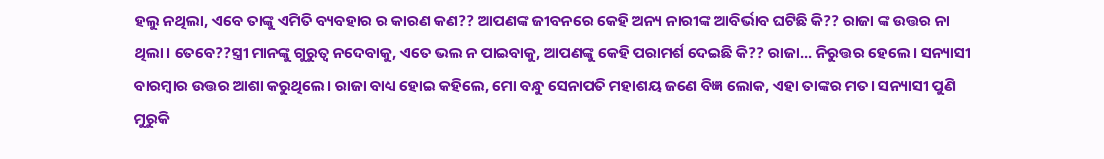ହଲୁ ନଥିଲା, ଏବେ ତାଙ୍କୁ ଏମିତି ବ୍ୟବହାର ର କାରଣ କଣ?? ଆପଣଙ୍କ ଜୀବନରେ କେହି ଅନ୍ୟ ନାରୀଙ୍କ ଆବିର୍ଭାବ ଘଟିଛି କି?? ରାଜା ଙ୍କ ଉତ୍ତର ନା ଥିଲା। ତେବେ??ସ୍ତ୍ରୀ ମାନଙ୍କୁ ଗୁରୁତ୍ଵ ନଦେବାକୁ, ଏତେ ଭଲ ନ ପାଇବାକୁ, ଆପଣଙ୍କୁ କେହି ପରାମର୍ଶ ଦେଇଛି କି?? ରାଜା... ନିରୁତ୍ତର ହେଲେ। ସନ୍ୟାସୀ ବାରମ୍ବାର ଉତ୍ତର ଆଶା କରୁଥିଲେ। ରାଜା ବାଧ୍ୟ ହୋଇ କହିଲେ, ମୋ ବନ୍ଧୁ ସେନାପତି ମହାଶୟ ଜଣେ ବିଜ୍ଞ ଲୋକ, ଏହା ତାଙ୍କର ମତ। ସନ୍ୟାସୀ ପୁଣି ମୁରୁକି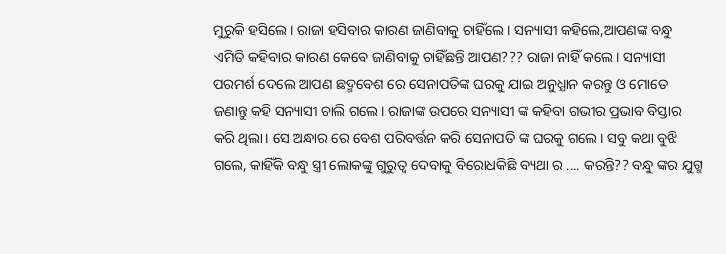ମୁରୁକି ହସିଲେ। ରାଜା ହସିବାର କାରଣ ଜାଣିବାକୁ ଚାହିଁଲେ। ସନ୍ୟାସୀ କହିଲେ,ଆପଣଙ୍କ ବନ୍ଧୁ ଏମିତି କହିବାର କାରଣ କେବେ ଜାଣିବାକୁ ଚାହିଁଛନ୍ତି ଆପଣ??? ରାଜା ନାହିଁ କଲେ। ସନ୍ୟାସୀ ପରମର୍ଶ ଦେଲେ ଆପଣ ଛଦ୍ମବେଶ ରେ ସେନାପତିଙ୍କ ଘରକୁ ଯାଇ ଅନୁଧ୍ଯାନ କରନ୍ତୁ ଓ ମୋତେ ଜଣାନ୍ତୁ କହି ସନ୍ୟାସୀ ଚାଲି ଗଲେ। ରାଜାଙ୍କ ଉପରେ ସନ୍ୟାସୀ ଙ୍କ କହିବା ଗଭୀର ପ୍ରଭାବ ବିସ୍ତାର କରି ଥିଲା। ସେ ଅନ୍ଧାର ରେ ବେଶ ପରିବର୍ତ୍ତନ କରି ସେନାପତି ଙ୍କ ଘରକୁ ଗଲେ। ସବୁ କଥା ବୁଝି ଗଲେ, କାହିଁକି ବନ୍ଧୁ ସ୍ତ୍ରୀ ଲୋକଙ୍କୁ ଗୁରୁତ୍ୱ ଦେବାକୁ ବିରୋଧକିଛି ବ୍ୟଥା ର .... କରନ୍ତି?? ବନ୍ଧୁ ଙ୍କର ଯୁଗ୍ମ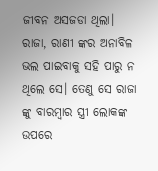ଜୀବନ ଅସଜଡା ଥିଲା। ରାଜା, ରାଣୀ ଙ୍କର ଅନାବିଳ ଭଲ ପାଇବାକୁ ସହି ପାରୁ ନ ଥିଲେ ସେ। ତେଣୁ ସେ ରାଜା ଙ୍କୁ ବାରମ୍ବାର ସ୍ତ୍ରୀ ଲୋକଙ୍କ ଉପରେ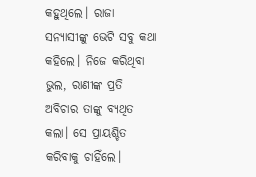କହୁଥିଲେ। ରାଜା ସନ୍ୟାସୀଙ୍କୁ ଭେଟି ସବୁ କଥା କହିଲେ। ନିଜେ କରିଥିବା ଭୁଲ, ରାଣୀଙ୍କ ପ୍ରତି ଅବିଚାର ତାଙ୍କୁ ବ୍ୟଥିତ କଲା। ସେ ପ୍ରାୟଶ୍ଚିତ କରିବାକୁ ଚାହିଁଲେ।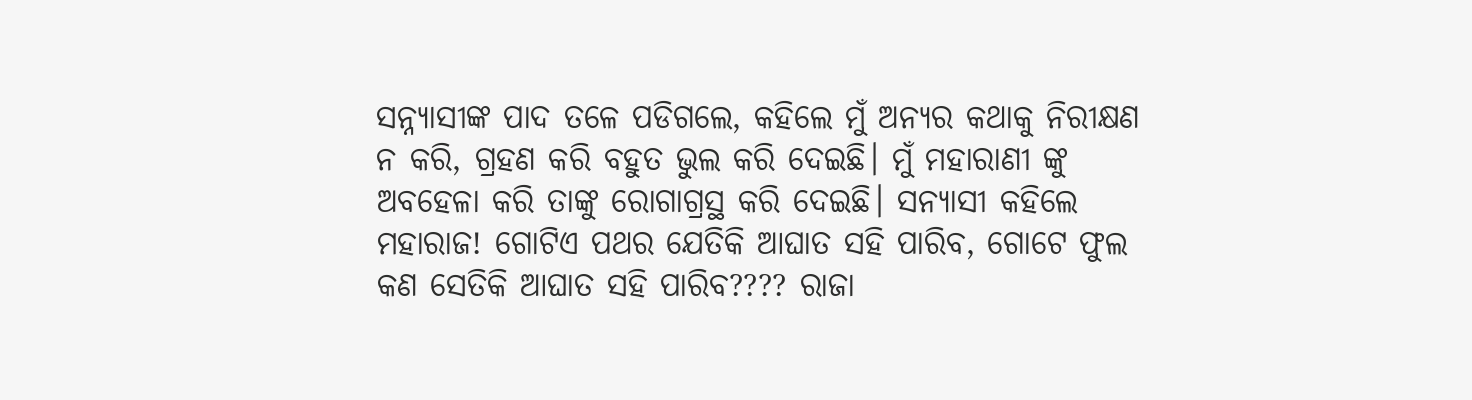ସନ୍ନ୍ୟାସୀଙ୍କ ପାଦ ତଳେ ପଡିଗଲେ, କହିଲେ ମୁଁ ଅନ୍ୟର କଥାକୁ ନିରୀକ୍ଷଣ ନ କରି, ଗ୍ରହଣ କରି ବହୁତ ଭୁଲ କରି ଦେଇଛି। ମୁଁ ମହାରାଣୀ ଙ୍କୁ ଅବହେଳା କରି ତାଙ୍କୁ ରୋଗାଗ୍ରସ୍ଥ କରି ଦେଇଛି। ସନ୍ୟାସୀ କହିଲେ ମହାରାଜ! ଗୋଟିଏ ପଥର ଯେତିକି ଆଘାତ ସହି ପାରିବ, ଗୋଟେ ଫୁଲ କଣ ସେତିକି ଆଘାତ ସହି ପାରିବ???? ରାଜା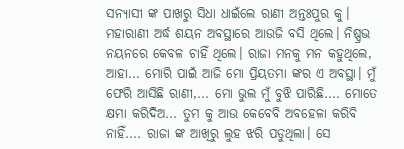ସନ୍ୟାସୀ ଙ୍କ ପାଖରୁ ସିଧା ଧାଇଁଲେ ରାଣୀ ଅନ୍ତଃପୁର କୁ। ମହାରାଣୀ ଅର୍ଦ୍ଧ ଶୟନ ଅବସ୍ଥାରେ ଆଉଜି ବସି ଥିଲେ। ନିଷ୍ପ୍ରଭ ନୟନରେ କେବଳ ଚାହିଁ ଥିଲେ। ରାଜା ମନକୁ ମନ କହୁଥିଲେ, ଆହା... ମୋରି ପାଇଁ ଆଜି ମୋ ପ୍ରିୟତମା ଙ୍କର ଏ ଅବସ୍ଥା। ମୁଁ ଫେରି ଆସିଛି ରାଣୀ,... ମୋ ଭୁଲ ମୁଁ ବୁଝି ପାରିଛି.... ମୋତେ କ୍ଷମା କରିଦିଅ... ତୁମ କୁ ଆଉ କେବେବି ଅବହେଳା କରିବି ନାହିଁ.... ରାଜା ଙ୍କ ଆଖିରୁ ଲୁହ ଝରି ପଡୁଥିଲା। ସେ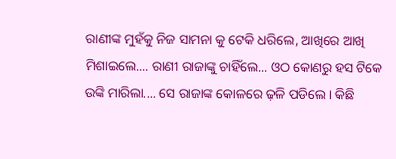ରାଣୀଙ୍କ ମୁହଁକୁ ନିଜ ସାମନା କୁ ଟେକି ଧରିଲେ, ଆଖିରେ ଆଖି ମିଶାଇଲେ.... ରାଣୀ ରାଜାଙ୍କୁ ଚାହିଁଲେ... ଓଠ କୋଣରୁ ହସ ଟିକେ ଉଙ୍କି ମାରିଲା.... ସେ ରାଜାଙ୍କ କୋଳରେ ଢ଼ଳି ପଡିଲେ। କିଛି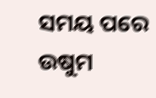ସମୟ ପରେ ଉଷୁମ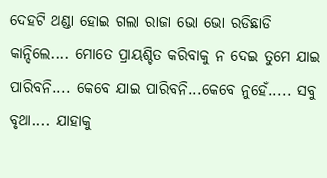ଦେହଟି ଥଣ୍ଡା ହୋଇ ଗଲା ରାଜା ଭୋ ଭୋ ରଡିଛାଡି କାନ୍ଦିଲେ.... ମୋତେ ପ୍ରାୟଶ୍ଚିତ କରିବାକୁ ନ ଦେଇ ତୁମେ ଯାଇ ପାରିବନି.... କେବେ ଯାଇ ପାରିବନି...କେବେ ନୁହେଁ..... ସବୁ ବୃଥା.... ଯାହାକୁ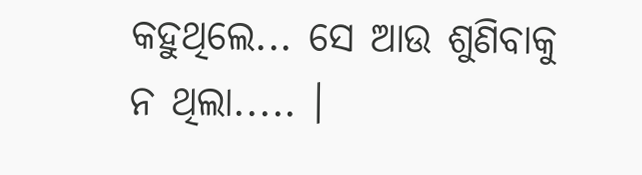କହୁଥିଲେ... ସେ ଆଉ ଶୁଣିବାକୁ ନ ଥିଲା..... ।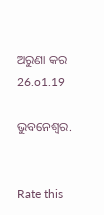ଅରୁଣା କର 26.o1.19

ଭୁବନେଶ୍ବର.


Rate this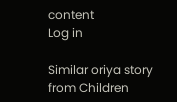content
Log in

Similar oriya story from Children